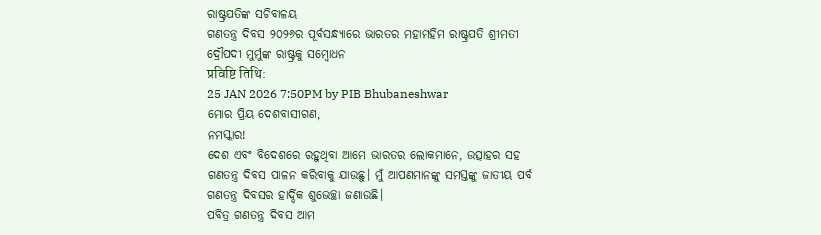ରାଷ୍ଟ୍ରପତିଙ୍କ ସଚିବାଳୟ
ଗଣତନ୍ତ୍ର ଦିବସ ୨୦୨୬ର ପୂର୍ବସନ୍ଧ୍ୟାରେ ଭାରତର ମହାମହିମ ରାଷ୍ଟ୍ରପତି ଶ୍ରୀମତୀ ଦ୍ରୌପଦୀ ମୁର୍ମୁଙ୍କ ରାଷ୍ଟ୍ରକୁ ସମ୍ବୋଧନ
प्रविष्टि तिथि:
25 JAN 2026 7:50PM by PIB Bhubaneshwar
ମୋର ପ୍ରିୟ ଦେଶବାସୀଗଣ,
ନମସ୍କାର!
ଦେଶ ଏବଂ ବିଦେଶରେ ରହୁଥିବା ଆମେ ଭାରତର ଲୋକମାନେ, ଉତ୍ସାହର ସହ ଗଣତନ୍ତ୍ର ଦିବସ ପାଳନ କରିବାକୁ ଯାଉଛୁ। ମୁଁ ଆପଣମାନଙ୍କୁ ସମସ୍ତଙ୍କୁ ଜାତୀୟ ପର୍ବ ଗଣତନ୍ତ୍ର ଦିବସର ହାର୍ଦ୍ଦିକ ଶୁଭେଚ୍ଛା ଜଣାଉଛି।
ପବିତ୍ର ଗଣତନ୍ତ୍ର ଦିବସ ଆମ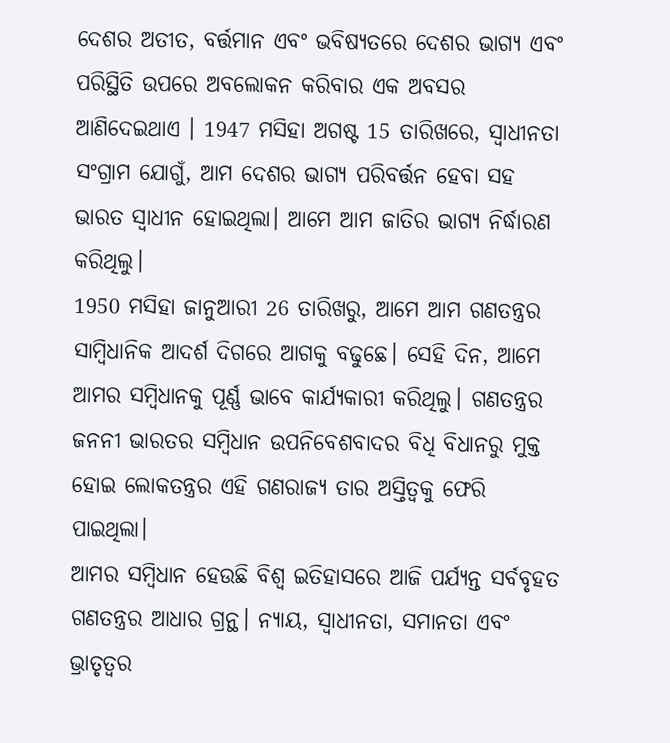ଦେଶର ଅତୀତ, ବର୍ତ୍ତମାନ ଏବଂ ଭବିଷ୍ୟତରେ ଦେଶର ଭାଗ୍ୟ ଏବଂ ପରିସ୍ଥିତି ଉପରେ ଅବଲୋକନ କରିବାର ଏକ ଅବସର ଆଣିଦେଇଥାଏ । 1947 ମସିହା ଅଗଷ୍ଟ 15 ତାରିଖରେ, ସ୍ୱାଧୀନତା ସଂଗ୍ରାମ ଯୋଗୁଁ, ଆମ ଦେଶର ଭାଗ୍ୟ ପରିବର୍ତ୍ତନ ହେବା ସହ ଭାରତ ସ୍ୱାଧୀନ ହୋଇଥିଲା। ଆମେ ଆମ ଜାତିର ଭାଗ୍ୟ ନିର୍ଦ୍ଧାରଣ କରିଥିଲୁ।
1950 ମସିହା ଜାନୁଆରୀ 26 ତାରିଖରୁ, ଆମେ ଆମ ଗଣତନ୍ତ୍ରର ସାମ୍ବିଧାନିକ ଆଦର୍ଶ ଦିଗରେ ଆଗକୁ ବଢୁଛେ। ସେହି ଦିନ, ଆମେ ଆମର ସମ୍ବିଧାନକୁ ପୂର୍ଣ୍ଣ ଭାବେ କାର୍ଯ୍ୟକାରୀ କରିଥିଲୁ। ଗଣତନ୍ତ୍ରର ଜନନୀ ଭାରତର ସମ୍ବିଧାନ ଉପନିବେଶବାଦର ବିଧି ବିଧାନରୁ ମୁକ୍ତ ହୋଇ ଲୋକତନ୍ତ୍ରର ଏହି ଗଣରାଜ୍ୟ ତାର ଅସ୍ତିତ୍ୱକୁ ଫେରି ପାଇଥିଲା।
ଆମର ସମ୍ବିଧାନ ହେଉଛି ବିଶ୍ୱ ଇତିହାସରେ ଆଜି ପର୍ଯ୍ୟନ୍ତ ସର୍ବବୃହତ ଗଣତନ୍ତ୍ରର ଆଧାର ଗ୍ରନ୍ଥ। ନ୍ୟାୟ, ସ୍ୱାଧୀନତା, ସମାନତା ଏବଂ ଭ୍ରାତୃତ୍ୱର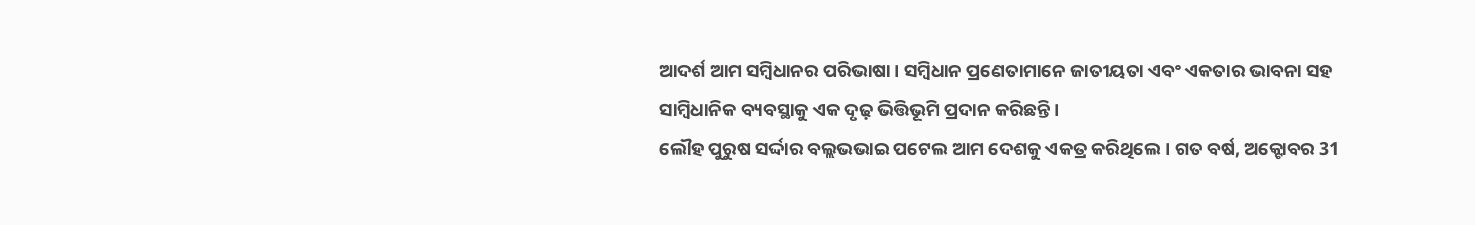ଆଦର୍ଶ ଆମ ସମ୍ବିଧାନର ପରିଭାଷା। ସମ୍ବିଧାନ ପ୍ରଣେତାମାନେ ଜାତୀୟତା ଏବଂ ଏକତାର ଭାବନା ସହ ସାମ୍ବିଧାନିକ ବ୍ୟବସ୍ଥାକୁ ଏକ ଦୃଢ଼ ଭିତ୍ତିଭୂମି ପ୍ରଦାନ କରିଛନ୍ତି।
ଲୌହ ପୁରୁଷ ସର୍ଦ୍ଦାର ବଲ୍ଲଭଭାଇ ପଟେଲ ଆମ ଦେଶକୁ ଏକତ୍ର କରିଥିଲେ। ଗତ ବର୍ଷ, ଅକ୍ଟୋବର 31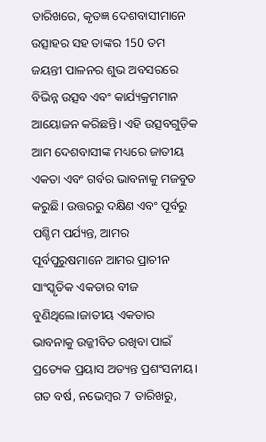ତାରିଖରେ, କୃତଜ୍ଞ ଦେଶବାସୀମାନେ ଉତ୍ସାହର ସହ ତାଙ୍କର 150 ତମ ଜୟନ୍ତୀ ପାଳନର ଶୁଭ ଅବସରରେ ବିଭିନ୍ନ ଉତ୍ସବ ଏବଂ କାର୍ଯ୍ୟକ୍ରମମାନ ଆୟୋଜନ କରିଛନ୍ତି। ଏହି ଉତ୍ସବଗୁଡ଼ିକ ଆମ ଦେଶବାସୀଙ୍କ ମଧ୍ୟରେ ଜାତୀୟ ଏକତା ଏବଂ ଗର୍ବର ଭାବନାକୁ ମଜବୁତ କରୁଛି। ଉତ୍ତରରୁ ଦକ୍ଷିଣ ଏବଂ ପୂର୍ବରୁ ପଶ୍ଚିମ ପର୍ଯ୍ୟନ୍ତ, ଆମର ପୂର୍ବପୁରୁଷମାନେ ଆମର ପ୍ରାଚୀନ ସାଂସ୍କୃତିକ ଏକତାର ବୀଜ ବୁଣିଥିଲେ।ଜାତୀୟ ଏକତାର ଭାବନାକୁ ଉଜ୍ଜୀବିତ ରଖିବା ପାଇଁ ପ୍ରତ୍ୟେକ ପ୍ରୟାସ ଅତ୍ୟନ୍ତ ପ୍ରଶଂସନୀୟ।
ଗତ ବର୍ଷ, ନଭେମ୍ବର 7 ତାରିଖରୁ,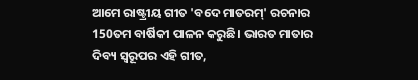ଆମେ ରାଷ୍ଟ୍ରୀୟ ଗୀତ 'ବଦେ ମାତରମ୍' ରଚନାର 150ତମ ବାର୍ଷିକୀ ପାଳନ କରୁଛି। ଭାରତ ମାତାର ଦିବ୍ୟ ସ୍ୱରୂପର ଏହି ଗୀତ,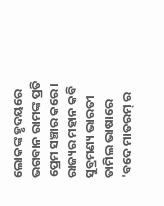ଲୋକଙ୍କ ହୃଦୟରେ ଭଗବାନ ରାମଙ୍କ ପ୍ରତି ପ୍ରେମ ସଞ୍ଚାର କରେ। ରାଜ୍ୟର ମହାନ କବି ସୁବ୍ରମଣ୍ୟ ଭାରତୀ ତାମିଲ ଭାଷାରେ 'ବଦେ ମାତରମ୍ ର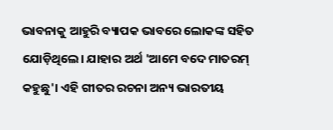ଭାବନାକୁ ଆହୁରି ବ୍ୟାପକ ଭାବରେ ଲୋକଙ୍କ ସହିତ ଯୋଡ଼ିଥିଲେ। ଯାହାର ଅର୍ଥ 'ଆମେ ବଦେ ମାତରମ୍ କହୁଛୁ'। ଏହି ଗୀତର ରଚନା ଅନ୍ୟ ଭାରତୀୟ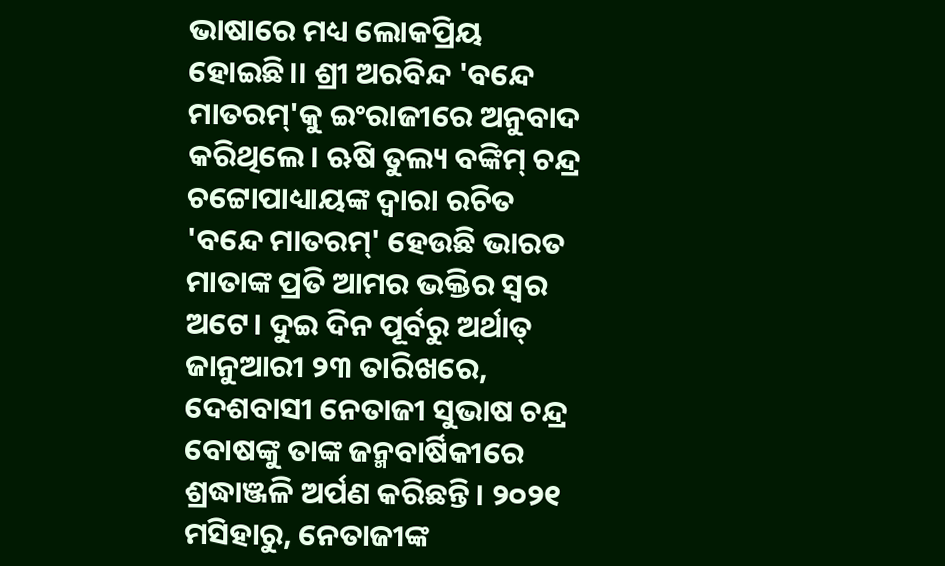ଭାଷାରେ ମଧ୍ୟ ଲୋକପ୍ରିୟ ହୋଇଛି।। ଶ୍ରୀ ଅରବିନ୍ଦ 'ବନ୍ଦେ ମାତରମ୍'କୁ ଇଂରାଜୀରେ ଅନୁବାଦ କରିଥିଲେ। ଋଷି ତୁଲ୍ୟ ବଙ୍କିମ୍ ଚନ୍ଦ୍ର ଚଟ୍ଟୋପାଧ୍ୟାୟଙ୍କ ଦ୍ୱାରା ରଚିତ 'ବନ୍ଦେ ମାତରମ୍' ହେଉଛି ଭାରତ ମାତାଙ୍କ ପ୍ରତି ଆମର ଭକ୍ତିର ସ୍ବର ଅଟେ। ଦୁଇ ଦିନ ପୂର୍ବରୁ ଅର୍ଥାତ୍ ଜାନୁଆରୀ ୨୩ ତାରିଖରେ, ଦେଶବାସୀ ନେତାଜୀ ସୁଭାଷ ଚନ୍ଦ୍ର ବୋଷଙ୍କୁ ତାଙ୍କ ଜନ୍ମବାର୍ଷିକୀରେ ଶ୍ରଦ୍ଧାଞ୍ଜଳି ଅର୍ପଣ କରିଛନ୍ତି। ୨୦୨୧ ମସିହାରୁ, ନେତାଜୀଙ୍କ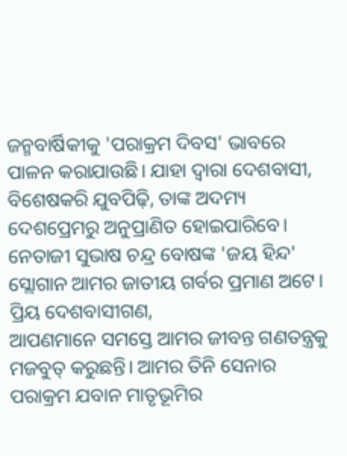ଜନ୍ମବାର୍ଷିକୀକୁ 'ପରାକ୍ରମ ଦିବସ' ଭାବରେ ପାଳନ କରାଯାଉଛି। ଯାହା ଦ୍ୱାରା ଦେଶବାସୀ, ବିଶେଷକରି ଯୁବପିଢ଼ି, ତାଙ୍କ ଅଦମ୍ୟ ଦେଶପ୍ରେମରୁ ଅନୁପ୍ରାଣିତ ହୋଇପାରିବେ। ନେତାଜୀ ସୁଭାଷ ଚନ୍ଦ୍ର ବୋଷଙ୍କ 'ଜୟ ହିନ୍ଦ' ସ୍ଲୋଗାନ ଆମର ଜାତୀୟ ଗର୍ବର ପ୍ରମାଣ ଅଟେ।
ପ୍ରିୟ ଦେଶବାସୀଗଣ,
ଆପଣମାନେ ସମସ୍ତେ ଆମର ଜୀବନ୍ତ ଗଣତନ୍ତ୍ରକୁ ମଜବୁତ୍ କରୁଛନ୍ତି। ଆମର ତିନି ସେନାର ପରାକ୍ରମ ଯବାନ ମାତୃଭୂମିର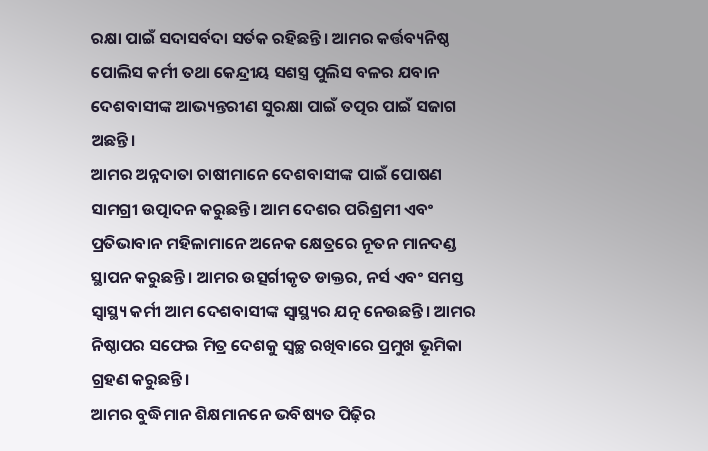ରକ୍ଷା ପାଇଁ ସଦାସର୍ବଦା ସର୍ତକ ରହିଛନ୍ତି। ଆମର କର୍ତ୍ତବ୍ୟନିଷ୍ଠ ପୋଲିସ କର୍ମୀ ତଥା କେନ୍ଦ୍ରୀୟ ସଶସ୍ତ୍ର ପୁଲିସ ବଳର ଯବାନ ଦେଶବାସୀଙ୍କ ଆଭ୍ୟନ୍ତରୀଣ ସୁରକ୍ଷା ପାଇଁ ତତ୍ପର ପାଇଁ ସଜାଗ ଅଛନ୍ତି।
ଆମର ଅନ୍ନଦାତା ଚାଷୀମାନେ ଦେଶବାସୀଙ୍କ ପାଇଁ ପୋଷଣ ସାମଗ୍ରୀ ଉତ୍ପାଦନ କରୁଛନ୍ତି। ଆମ ଦେଶର ପରିଶ୍ରମୀ ଏବଂ ପ୍ରତିଭାବାନ ମହିଳାମାନେ ଅନେକ କ୍ଷେତ୍ରରେ ନୂତନ ମାନଦଣ୍ଡ ସ୍ଥାପନ କରୁଛନ୍ତି। ଆମର ଉତ୍ସର୍ଗୀକୃତ ଡାକ୍ତର, ନର୍ସ ଏବଂ ସମସ୍ତ ସ୍ୱାସ୍ଥ୍ୟ କର୍ମୀ ଆମ ଦେଶବାସୀଙ୍କ ସ୍ୱାସ୍ଥ୍ୟର ଯତ୍ନ ନେଉଛନ୍ତି। ଆମର ନିଷ୍ଠାପର ସଫେଇ ମିତ୍ର ଦେଶକୁ ସ୍ୱଚ୍ଛ ରଖିବାରେ ପ୍ରମୁଖ ଭୂମିକା ଗ୍ରହଣ କରୁଛନ୍ତି।
ଆମର ବୁଦ୍ଧିମାନ ଶିକ୍ଷମାନନେ ଭବିଷ୍ୟତ ପିଢ଼ିର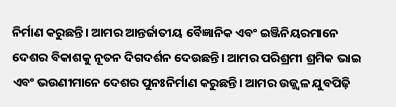ନିର୍ମାଣ କରୁଛନ୍ତି। ଆମର ଆନ୍ତର୍ଜାତୀୟ ବୈଜ୍ଞାନିକ ଏବଂ ଇଞ୍ଜିନିୟରମାନେ ଦେଶର ବିକାଶକୁ ନୂତନ ଦିଗଦର୍ଶନ ଦେଉଛନ୍ତି। ଆମର ପରିଶ୍ରମୀ ଶ୍ରମିକ ଭାଇ ଏବଂ ଭଉଣୀମାନେ ଦେଶର ପୁନଃନିର୍ମାଣ କରୁଛନ୍ତି। ଆମର ଉଜ୍ଜ୍ୱଳ ଯୁବପିଢ଼ି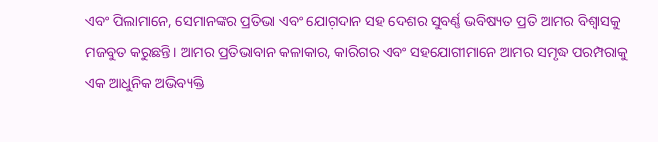ଏବଂ ପିଲାମାନେ, ସେମାନଙ୍କର ପ୍ରତିଭା ଏବଂ ଯୋଗ଼ଦାନ ସହ ଦେଶର ସୁବର୍ଣ୍ଣ ଭବିଷ୍ୟତ ପ୍ରତି ଆମର ବିଶ୍ୱାସକୁ ମଜବୁତ କରୁଛନ୍ତି। ଆମର ପ୍ରତିଭାବାନ କଳାକାର, କାରିଗର ଏବଂ ସହଯୋଗୀମାନେ ଆମର ସମୃଦ୍ଧ ପରମ୍ପରାକୁ ଏକ ଆଧୁନିକ ଅଭିବ୍ୟକ୍ତି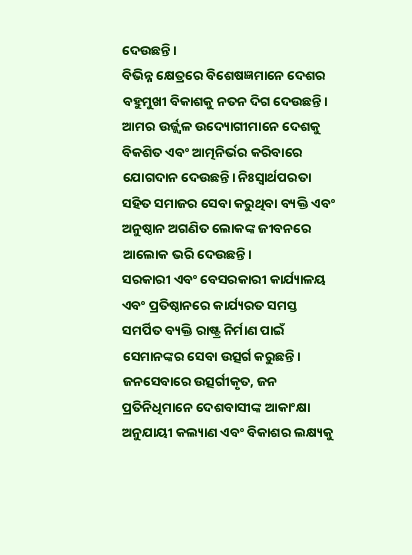ଦେଉଛନ୍ତି।
ବିଭିନ୍ନ କ୍ଷେତ୍ରରେ ବିଶେଷଜ୍ଞମାନେ ଦେଶର ବହୁମୁଖୀ ବିକାଶକୁ ନତନ ଦିଗ ଦେଉଛନ୍ତି। ଆମର ଉର୍ଜ୍ଜ୍ୱଳ ଉଦ୍ୟୋଗୀମାନେ ଦେଶକୁ ବିକଶିତ ଏବଂ ଆତ୍ମନିର୍ଭର କରିବାରେ ଯୋଗଦାନ ଦେଉଛନ୍ତି। ନିଃସ୍ବାର୍ଥପରତା ସହିତ ସମାଜର ସେବା କରୁଥିବା ବ୍ୟକ୍ତି ଏବଂ ଅନୁଷ୍ଠାନ ଅଗଣିତ ଲୋକଙ୍କ ଜୀବନରେ ଆଲୋକ ଭରି ଦେଉଛନ୍ତି।
ସରକାରୀ ଏବଂ ବେସରକାରୀ କାର୍ଯ୍ୟାଳୟ ଏବଂ ପ୍ରତିଷ୍ଠାନରେ କାର୍ଯ୍ୟରତ ସମସ୍ତ ସମର୍ପିତ ବ୍ୟକ୍ତି ରାଷ୍ଟ୍ର ନିର୍ମାଣ ପାଇଁ ସେମାନଙ୍କର ସେବା ଉତ୍ସର୍ଗ କରୁଛନ୍ତି। ଜନସେବାରେ ଉତ୍ସର୍ଗୀକୃତ, ଜନ ପ୍ରତିନିଧିମାନେ ଦେଶବାସୀଙ୍କ ଆକାଂକ୍ଷା ଅନୁଯାୟୀ କଲ୍ୟାଣ ଏବଂ ବିକାଶର ଲକ୍ଷ୍ୟକୁ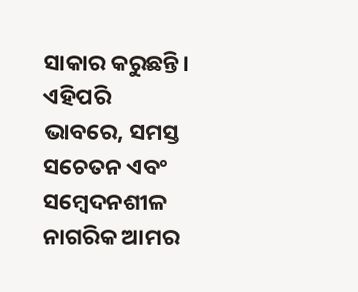ସାକାର କରୁଛନ୍ତି। ଏହିପରି ଭାବରେ, ସମସ୍ତ ସଚେତନ ଏବଂ ସମ୍ବେଦନଶୀଳ ନାଗରିକ ଆମର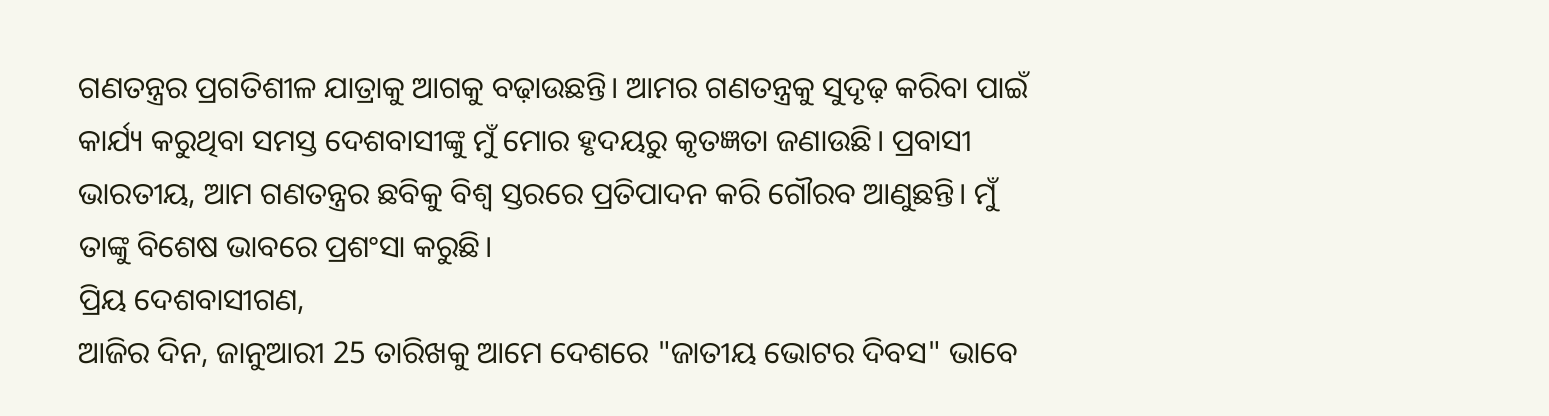ଗଣତନ୍ତ୍ରର ପ୍ରଗତିଶୀଳ ଯାତ୍ରାକୁ ଆଗକୁ ବଢ଼ାଉଛନ୍ତି। ଆମର ଗଣତନ୍ତ୍ରକୁ ସୁଦୃଢ଼ କରିବା ପାଇଁ କାର୍ଯ୍ୟ କରୁଥିବା ସମସ୍ତ ଦେଶବାସୀଙ୍କୁ ମୁଁ ମୋର ହୃଦୟରୁ କୃତଜ୍ଞତା ଜଣାଉଛି। ପ୍ରବାସୀ ଭାରତୀୟ, ଆମ ଗଣତନ୍ତ୍ରର ଛବିକୁ ବିଶ୍ୱ ସ୍ତରରେ ପ୍ରତିପାଦନ କରି ଗୌରବ ଆଣୁଛନ୍ତି। ମୁଁ ତାଙ୍କୁ ବିଶେଷ ଭାବରେ ପ୍ରଶଂସା କରୁଛି।
ପ୍ରିୟ ଦେଶବାସୀଗଣ,
ଆଜିର ଦିନ, ଜାନୁଆରୀ 25 ତାରିଖକୁ ଆମେ ଦେଶରେ "ଜାତୀୟ ଭୋଟର ଦିବସ" ଭାବେ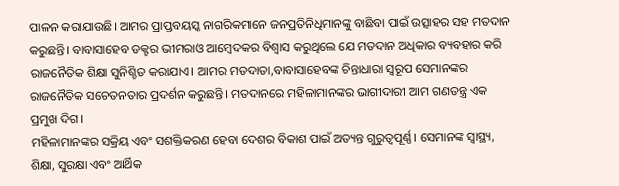ପାଳନ କରାଯାଉଛି। ଆମର ପ୍ରାପ୍ତବୟସ୍କ ନାଗରିକମାନେ ଜନପ୍ରତିନିଧିମାନଙ୍କୁ ବାଛିବା ପାଇଁ ଉତ୍ସାହର ସହ ମତଦାନ କରୁଛନ୍ତି। ବାବାସାହେବ ଡକ୍ଟର ଭୀମରାଓ ଆମ୍ବେଦକର ବିଶ୍ୱାସ କରୁଥିଲେ ଯେ ମତଦାନ ଅଧିକାର ବ୍ୟବହାର କରି ରାଜନୈତିକ ଶିକ୍ଷା ସୁନିଶ୍ଚିତ କରାଯାଏ। ଆମର ମତଦାତା,ବାବାସାହେବଙ୍କ ଚିନ୍ତାଧାରା ସ୍ବରୂପ ସେମାନଙ୍କର ରାଜନୈତିକ ସଚେତନତାର ପ୍ରଦର୍ଶନ କରୁଛନ୍ତି। ମତଦାନରେ ମହିଳାମାନଙ୍କର ଭାଗୀଦାରୀ ଆମ ଗଣତନ୍ତ୍ର ଏକ ପ୍ରମୁଖ ଦିଗ।
ମହିଳାମାନଙ୍କର ସକ୍ରିୟ ଏବଂ ସଶକ୍ତିକରଣ ହେବା ଦେଶର ବିକାଶ ପାଇଁ ଅତ୍ୟନ୍ତ ଗୁରୁତ୍ୱପୂର୍ଣ୍ଣ। ସେମାନଙ୍କ ସ୍ୱାସ୍ଥ୍ୟ, ଶିକ୍ଷା, ସୁରକ୍ଷା ଏବଂ ଆର୍ଥିକ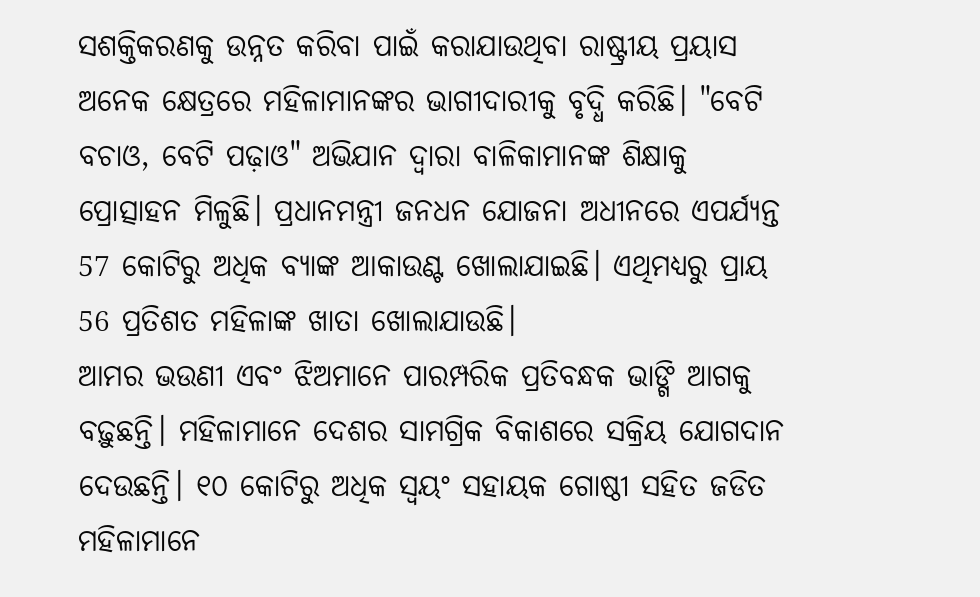ସଶକ୍ତିକରଣକୁ ଉନ୍ନତ କରିବା ପାଇଁ କରାଯାଉଥିବା ରାଷ୍ଟ୍ରୀୟ ପ୍ରୟାସ ଅନେକ କ୍ଷେତ୍ରରେ ମହିଳାମାନଙ୍କର ଭାଗୀଦାରୀକୁ ବୃଦ୍ଧି କରିଛି। "ବେଟି ବଚାଓ, ବେଟି ପଢ଼ାଓ" ଅଭିଯାନ ଦ୍ବାରା ବାଳିକାମାନଙ୍କ ଶିକ୍ଷାକୁ ପ୍ରୋତ୍ସାହନ ମିଳୁଛି। ପ୍ରଧାନମନ୍ତ୍ରୀ ଜନଧନ ଯୋଜନା ଅଧୀନରେ ଏପର୍ଯ୍ୟନ୍ତ 57 କୋଟିରୁ ଅଧିକ ବ୍ୟାଙ୍କ ଆକାଉଣ୍ଟ ଖୋଲାଯାଇଛି। ଏଥିମଧ୍ୟରୁ ପ୍ରାୟ 56 ପ୍ରତିଶତ ମହିଳାଙ୍କ ଖାତା ଖୋଲାଯାଉଛି।
ଆମର ଭଉଣୀ ଏବଂ ଝିଅମାନେ ପାରମ୍ପରିକ ପ୍ରତିବନ୍ଧକ ଭାଙ୍ଗି ଆଗକୁ ବଢ଼ୁଛନ୍ତି। ମହିଳାମାନେ ଦେଶର ସାମଗ୍ରିକ ବିକାଶରେ ସକ୍ରିୟ ଯୋଗଦାନ ଦେଉଛନ୍ତି। ୧୦ କୋଟିରୁ ଅଧିକ ସ୍ୱୟଂ ସହାୟକ ଗୋଷ୍ଠୀ ସହିତ ଜଡିତ ମହିଳାମାନେ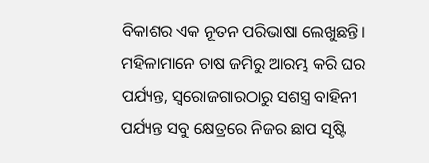ବିକାଶର ଏକ ନୂତନ ପରିଭାଷା ଲେଖୁଛନ୍ତି। ମହିଳାମାନେ ଚାଷ ଜମିରୁ ଆରମ୍ଭ କରି ଘର ପର୍ଯ୍ୟନ୍ତ, ସ୍ୱରୋଜଗାରଠାରୁ ସଶସ୍ତ୍ର ବାହିନୀ ପର୍ଯ୍ୟନ୍ତ ସବୁ କ୍ଷେତ୍ରରେ ନିଜର ଛାପ ସୃଷ୍ଟି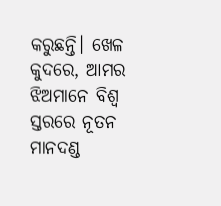କରୁଛନ୍ତି। ଖେଳ କୁଦରେ, ଆମର ଝିଅମାନେ ବିଶ୍ୱ ସ୍ତରରେ ନୂତନ ମାନଦଣ୍ଡ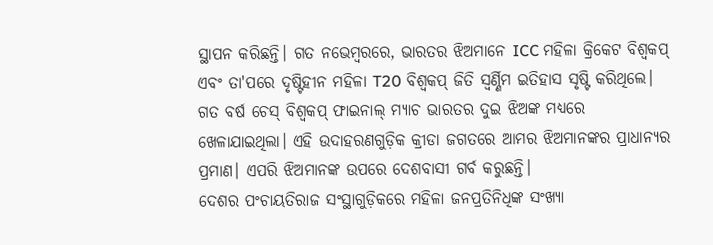ସ୍ଥାପନ କରିଛନ୍ତି। ଗତ ନଭେମ୍ବରରେ, ଭାରତର ଝିଅମାନେ ICC ମହିଳା କ୍ରିକେଟ ବିଶ୍ୱକପ୍ ଏବଂ ତା'ପରେ ଦୃଷ୍ଟିହୀନ ମହିଳା T20 ବିଶ୍ୱକପ୍ ଜିତି ସ୍ୱର୍ଣ୍ଣିମ ଇତିହାସ ସୃଷ୍ଟି କରିଥିଲେ। ଗତ ବର୍ଷ ଚେସ୍ ବିଶ୍ୱକପ୍ ଫାଇନାଲ୍ ମ୍ୟାଚ ଭାରତର ଦୁଇ ଝିଅଙ୍କ ମଧ୍ୟରେ ଖେଳାଯାଇଥିଲା। ଏହି ଉଦାହରଣଗୁଡ଼ିକ କ୍ରୀଡା ଜଗତରେ ଆମର ଝିଅମାନଙ୍କର ପ୍ରାଧାନ୍ୟର ପ୍ରମାଣ। ଏପରି ଝିଅମାନଙ୍କ ଉପରେ ଦେଶବାସୀ ଗର୍ବ କରୁଛନ୍ତି।
ଦେଶର ପଂଚାୟତିରାଜ ସଂସ୍ଥାଗୁଡ଼ିକରେ ମହିଳା ଜନପ୍ରତିନିଧିଙ୍କ ସଂଖ୍ୟା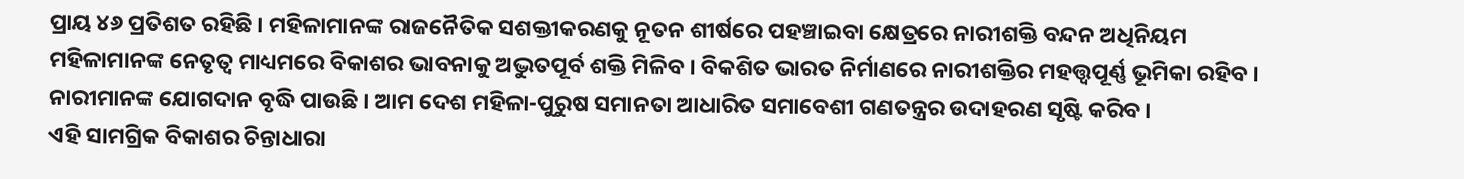ପ୍ରାୟ ୪୬ ପ୍ରତିଶତ ରହିଛି । ମହିଳାମାନଙ୍କ ରାଜନୈତିକ ସଶକ୍ତୀକରଣକୁ ନୂତନ ଶୀର୍ଷରେ ପହଞ୍ଚାଇବା କ୍ଷେତ୍ରରେ ନାରୀଶକ୍ତି ବନ୍ଦନ ଅଧିନିୟମ ମହିଳାମାନଙ୍କ ନେତୃତ୍ୱ ମାଧ୍ୟମରେ ବିକାଶର ଭାବନାକୁ ଅଦ୍ଭୁତପୂର୍ବ ଶକ୍ତି ମିଳିବ । ବିକଶିତ ଭାରତ ନିର୍ମାଣରେ ନାରୀଶକ୍ତିର ମହତ୍ତ୍ୱପୂର୍ଣ୍ଣ ଭୂମିକା ରହିବ । ନାରୀମାନଙ୍କ ଯୋଗଦାନ ବୃଦ୍ଧି ପାଉଛି । ଆମ ଦେଶ ମହିଳା-ପୁରୁଷ ସମାନତା ଆଧାରିତ ସମାବେଶୀ ଗଣତନ୍ତ୍ରର ଉଦାହରଣ ସୃଷ୍ଟି କରିବ ।
ଏହି ସାମଗ୍ରିକ ବିକାଶର ଚିନ୍ତାଧାରା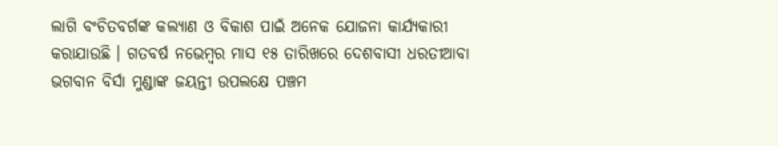ଲାଗି ବଂଚିତବର୍ଗଙ୍କ କଲ୍ୟାଣ ଓ ବିକାଶ ପାଇଁ ଅନେକ ଯୋଜନା କାର୍ଯ୍ୟକାରୀ କରାଯାଉଛି । ଗତବର୍ଷ ନଭେମ୍ବର ମାସ ୧୫ ତାରିଖରେ ଦେଶବାସୀ ଧରତୀଆବା ଭଗବାନ ବିର୍ସା ମୁଣ୍ଡାଙ୍କ ଜୟନ୍ତୀ ଉପଲକ୍ଷେ ପଞ୍ଚମ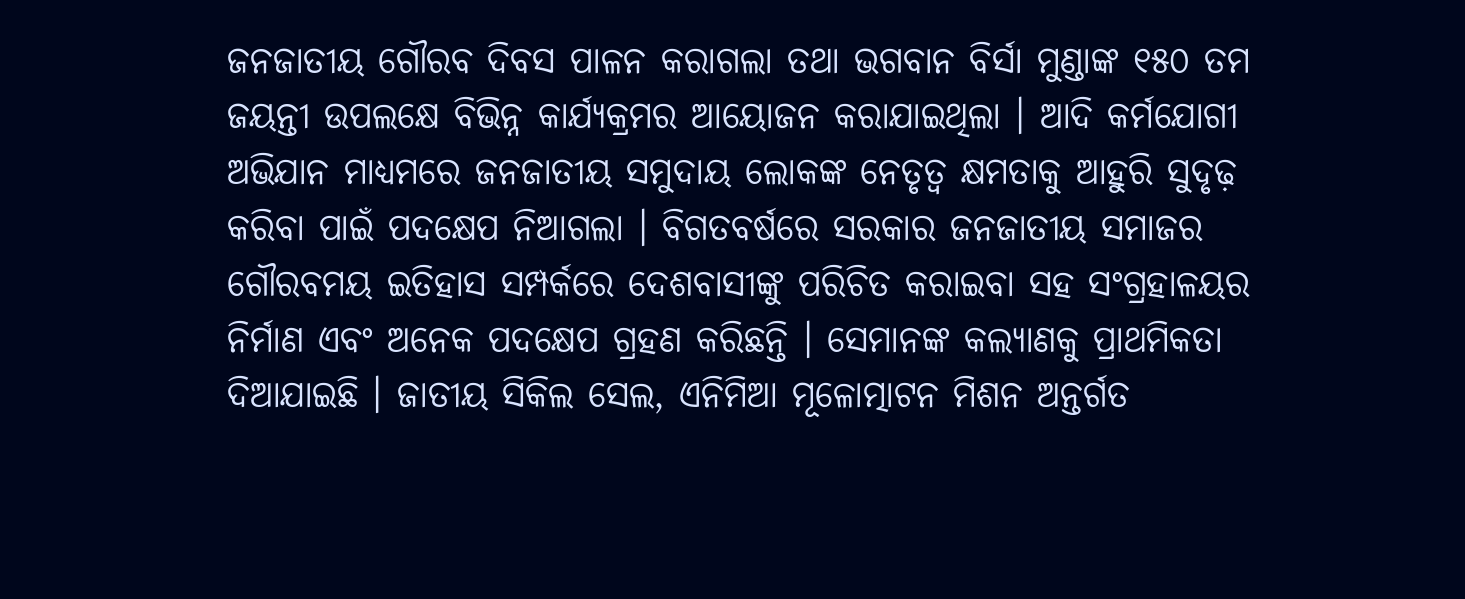ଜନଜାତୀୟ ଗୌରବ ଦିବସ ପାଳନ କରାଗଲା ତଥା ଭଗବାନ ବିର୍ସା ମୁଣ୍ଡାଙ୍କ ୧୫୦ ତମ ଜୟନ୍ତୀ ଉପଲକ୍ଷେ ବିଭିନ୍ନ କାର୍ଯ୍ୟକ୍ରମର ଆୟୋଜନ କରାଯାଇଥିଲା । ଆଦି କର୍ମଯୋଗୀ ଅଭିଯାନ ମାଧ୍ୟମରେ ଜନଜାତୀୟ ସମୁଦାୟ ଲୋକଙ୍କ ନେତୃତ୍ୱ କ୍ଷମତାକୁ ଆହୁରି ସୁଦୃଢ଼ କରିବା ପାଇଁ ପଦକ୍ଷେପ ନିଆଗଲା । ବିଗତବର୍ଷରେ ସରକାର ଜନଜାତୀୟ ସମାଜର ଗୌରବମୟ ଇତିହାସ ସମ୍ପର୍କରେ ଦେଶବାସୀଙ୍କୁ ପରିଚିତ କରାଇବା ସହ ସଂଗ୍ରହାଳୟର ନିର୍ମାଣ ଏବଂ ଅନେକ ପଦକ୍ଷେପ ଗ୍ରହଣ କରିଛନ୍ତି । ସେମାନଙ୍କ କଲ୍ୟାଣକୁ ପ୍ରାଥମିକତା ଦିଆଯାଇଛି । ଜାତୀୟ ସିକିଲ ସେଲ, ଏନିମିଆ ମୂଳୋତ୍ମାଟନ ମିଶନ ଅନ୍ତର୍ଗତ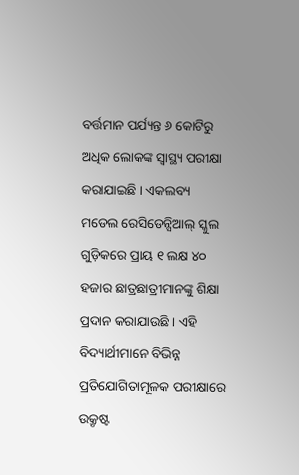ବର୍ତ୍ତମାନ ପର୍ଯ୍ୟନ୍ତ ୬ କୋଟିରୁ ଅଧିକ ଲୋକଙ୍କ ସ୍ୱାସ୍ଥ୍ୟ ପରୀକ୍ଷା କରାଯାଇଛି । ଏକଲବ୍ୟ ମଡେଲ ରେସିଡେନ୍ସିଆଲ୍ ସ୍କୁଲ ଗୁଡ଼ିକରେ ପ୍ରାୟ ୧ ଲକ୍ଷ ୪୦ ହଜାର ଛାତ୍ରଛାତ୍ରୀମାନଙ୍କୁ ଶିକ୍ଷା ପ୍ରଦାନ କରାଯାଉଛି । ଏହି ବିଦ୍ୟାର୍ଥୀମାନେ ବିଭିନ୍ନ ପ୍ରତିଯୋଗିତାମୂଳକ ପରୀକ୍ଷାରେ ଉକ୍ରୃଷ୍ଟ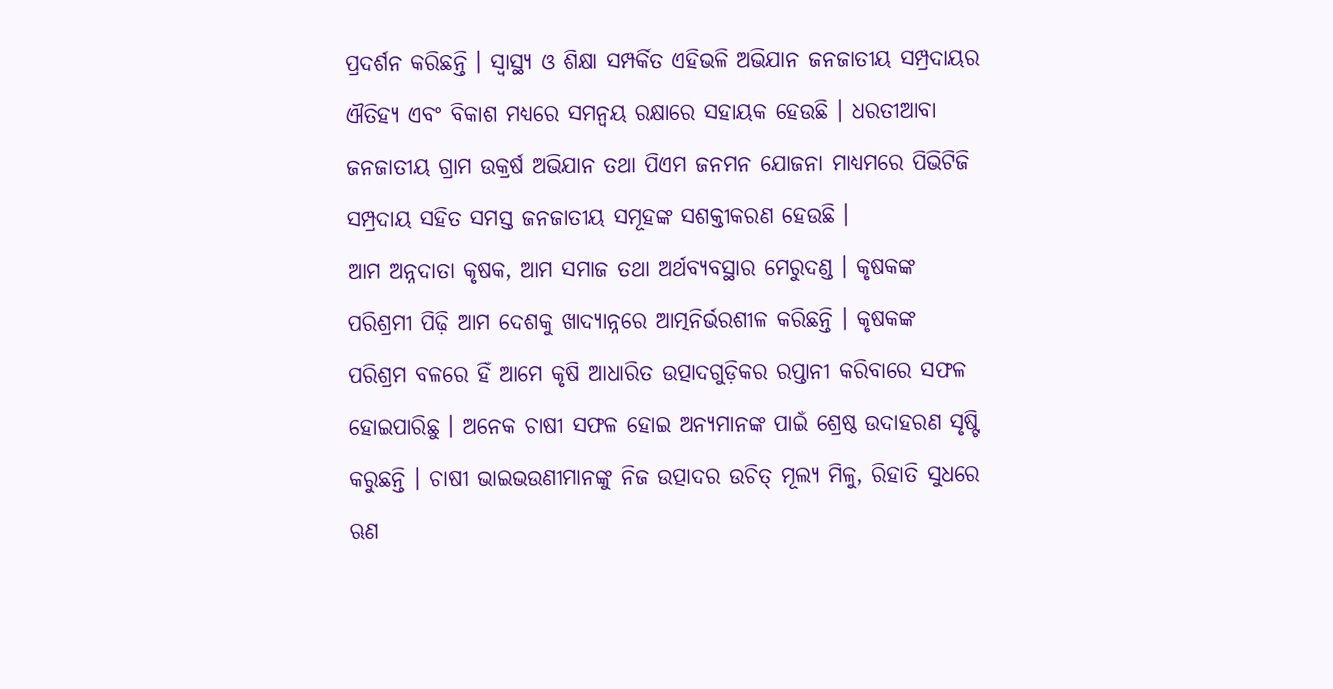ପ୍ରଦର୍ଶନ କରିଛନ୍ତି । ସ୍ୱାସ୍ଥ୍ୟ ଓ ଶିକ୍ଷା ସମ୍ପର୍କିତ ଏହିଭଳି ଅଭିଯାନ ଜନଜାତୀୟ ସମ୍ପ୍ରଦାୟର ଐତିହ୍ୟ ଏବଂ ବିକାଶ ମଧ୍ୟରେ ସମନ୍ୱୟ ରକ୍ଷାରେ ସହାୟକ ହେଉଛି । ଧରତୀଆବା ଜନଜାତୀୟ ଗ୍ରାମ ଉକ୍ରର୍ଷ ଅଭିଯାନ ତଥା ପିଏମ ଜନମନ ଯୋଜନା ମାଧ୍ୟମରେ ପିଭିଟିଜି ସମ୍ପ୍ରଦାୟ ସହିତ ସମସ୍ତ ଜନଜାତୀୟ ସମୂହଙ୍କ ସଶକ୍ତୀକରଣ ହେଉଛି ।
ଆମ ଅନ୍ନଦାତା କୃଷକ, ଆମ ସମାଜ ତଥା ଅର୍ଥବ୍ୟବସ୍ଥାର ମେରୁଦଣ୍ଡ । କୃଷକଙ୍କ ପରିଶ୍ରମୀ ପିଢ଼ି ଆମ ଦେଶକୁ ଖାଦ୍ୟାନ୍ନରେ ଆତ୍ମନିର୍ଭରଶୀଳ କରିଛନ୍ତି । କୃଷକଙ୍କ ପରିଶ୍ରମ ବଳରେ ହିଁ ଆମେ କୃଷି ଆଧାରିତ ଉତ୍ପାଦଗୁଡ଼ିକର ରପ୍ତାନୀ କରିବାରେ ସଫଳ ହୋଇପାରିଛୁ । ଅନେକ ଚାଷୀ ସଫଳ ହୋଇ ଅନ୍ୟମାନଙ୍କ ପାଇଁ ଶ୍ରେଷ୍ଠ ଉଦାହରଣ ସୃଷ୍ଟି କରୁଛନ୍ତି । ଚାଷୀ ଭାଇଭଉଣୀମାନଙ୍କୁ ନିଜ ଉତ୍ପାଦର ଉଚିତ୍ ମୂଲ୍ୟ ମିଳୁ, ରିହାତି ସୁଧରେ ଋଣ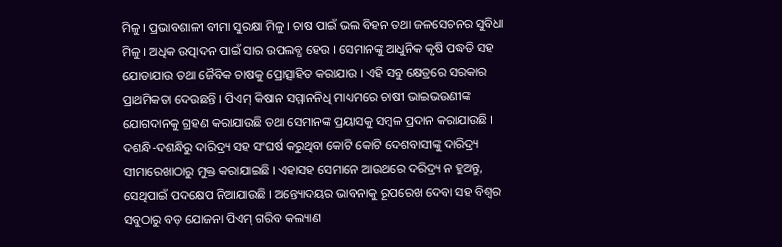ମିଳୁ । ପ୍ରଭାବଶାଳୀ ବୀମା ସୁରକ୍ଷା ମିଳୁ । ଚାଷ ପାଇଁ ଭଲ ବିହନ ତଥା ଜଳସେଚନର ସୁବିଧା ମିଳୁ । ଅଧିକ ଉତ୍ପାଦନ ପାଇଁ ସାର ଉପଲବ୍ଧ ହେଉ । ସେମାନଙ୍କୁ ଆଧୁନିକ କୃଷି ପଦ୍ଧତି ସହ ଯୋଡାଯାଉ ତଥା ଜୈବିକ ଚାଷକୁ ପ୍ରୋତ୍ସାହିତ କରାଯାଉ । ଏହି ସବୁ କ୍ଷେତ୍ରରେ ସରକାର ପ୍ରାଥମିକତା ଦେଉଛନ୍ତି । ପିଏମ୍ କିଷାନ ସମ୍ମାନନିଧି ମାଧ୍ୟମରେ ଚାଷୀ ଭାଇଭଉଣୀଙ୍କ ଯୋଗଦାନକୁ ଗ୍ରହଣ କରାଯାଉଛି ତଥା ସେମାନଙ୍କ ପ୍ରୟାସକୁ ସମ୍ବଳ ପ୍ରଦାନ କରାଯାଉଛି ।
ଦଶନ୍ଧି-ଦଶନ୍ଧିରୁ ଦାରିଦ୍ର୍ୟ ସହ ସଂଘର୍ଷ କରୁଥିବା କୋଟି କୋଟି ଦେଶବାସୀଙ୍କୁ ଦାରିଦ୍ର୍ୟ ସୀମାରେଖାଠାରୁ ମୁକ୍ତ କରାଯାଇଛି । ଏହାସହ ସେମାନେ ଆଉଥରେ ଦରିଦ୍ର୍ୟ ନ ହୁଅନ୍ତୁ, ସେଥିପାଇଁ ପଦକ୍ଷେପ ନିଆଯାଉଛି । ଅନ୍ତ୍ୟୋଦୟର ଭାବନାକୁ ରୂପରେଖ ଦେବା ସହ ବିଶ୍ୱର ସବୁଠାରୁ ବଡ଼ ଯୋଜନା ପିଏମ୍ ଗରିବ କଲ୍ୟାଣ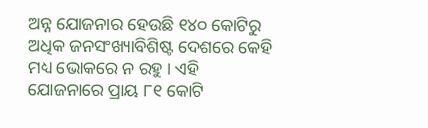ଅନ୍ନ ଯୋଜନାର ହେଉଛି ୧୪୦ କୋଟିରୁ ଅଧିକ ଜନସଂଖ୍ୟାବିଶିଷ୍ଟ ଦେଶରେ କେହି ମଧ୍ୟ ଭୋକରେ ନ ରହୁ । ଏହି ଯୋଜନାରେ ପ୍ରାୟ ୮୧ କୋଟି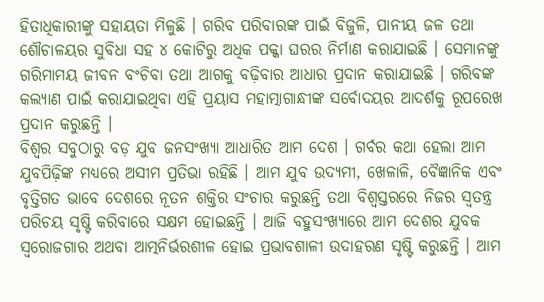ହିତାଧିକାରୀଙ୍କୁ ସହାୟତା ମିଳୁଛି । ଗରିବ ପରିବାରଙ୍କ ପାଇଁ ବିଜୁଳି, ପାନୀୟ ଜଳ ତଥା ଶୌଚାଳୟର ସୁବିଧା ସହ ୪ କୋଟିରୁ ଅଧିକ ପକ୍କା ଘରର ନିର୍ମାଣ କରାଯାଇଛି । ସେମାନଙ୍କୁ ଗରିମାମୟ ଜୀବନ ବଂଚିବା ତଥା ଆଗକୁ ବଢ଼ିବାର ଆଧାର ପ୍ରଦାନ କରାଯାଇଛି । ଗରିବଙ୍କ କଲ୍ୟାଣ ପାଇଁ କରାଯାଇଥିବା ଏହି ପ୍ରୟାସ ମହାତ୍ମାଗାନ୍ଧୀଙ୍କ ସର୍ବୋଦୟର ଆଦର୍ଶକୁ ରୂପରେଖ ପ୍ରଦାନ କରୁଛନ୍ତି ।
ବିଶ୍ୱର ସବୁଠାରୁ ବଡ଼ ଯୁବ ଜନସଂଖ୍ୟା ଆଧାରିତ ଆମ ଦେଶ । ଗର୍ବର କଥା ହେଲା ଆମ ଯୁବପିଢ଼ିଙ୍କ ମଧ୍ୟରେ ଅସୀମ ପ୍ରତିଭା ରହିଛି । ଆମ ଯୁବ ଉଦ୍ୟମୀ, ଖେଳାଳି, ବୈଜ୍ଞାନିକ ଏବଂ ବୃତ୍ତିଗତ ଭାବେ ଦେଶରେ ନୂତନ ଶକ୍ତିର ସଂଚାର କରୁଛନ୍ତି ତଥା ବିଶ୍ୱସ୍ତରରେ ନିଜର ସ୍ୱତନ୍ତ୍ର ପରିଚୟ ସୃଷ୍ଟି କରିବାରେ ସକ୍ଷମ ହୋଇଛନ୍ତି । ଆଜି ବହୁସଂଖ୍ୟାରେ ଆମ ଦେଶର ଯୁବକ ସ୍ୱରୋଜଗାର ଅଥବା ଆତ୍ମନିର୍ଭରଶୀଳ ହୋଇ ପ୍ରଭାବଶାଳୀ ଉଦାହରଣ ସୃଷ୍ଟି କରୁଛନ୍ତି । ଆମ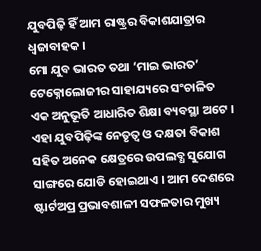ଯୁବପିଢ଼ି ହିଁ ଆମ ରାଷ୍ଟ୍ରର ବିକାଶଯାତ୍ରାର ଧ୍ୱଜାବାହକ ।
ମୋ ଯୁବ ଭାରତ ତଥା ‘ମାଇ ଭାରତ’ ଟେକ୍ନୋଲୋଜୀର ସାହାଯ୍ୟରେ ସଂଚାଳିତ ଏକ ଅନୁଭୂତି ଆଧାରିତ ଶିକ୍ଷା ବ୍ୟବସ୍ଥା ଅଟେ । ଏହା ଯୁବପିଢ଼ିଙ୍କ ନେତୃତ୍ୱ ଓ ଦକ୍ଷତା ବିକାଶ ସହିତ ଅନେକ କ୍ଷେତ୍ରରେ ଉପଲବ୍ଧ ସୁଯୋଗ ସାଙ୍ଗରେ ଯୋଡି ହୋଇଥାଏ । ଆମ ଦେଶରେ ଷ୍ଟାର୍ଟଅପ୍ର ପ୍ରଭାବଶାଳୀ ସଫଳତାର ମୁଖ୍ୟ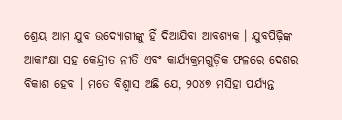ଶ୍ରେୟ ଆମ ଯୁବ ଉଦ୍ୟୋଗୀଙ୍କୁ ହିଁ ଦିଆଯିବା ଆବଶ୍ୟକ । ଯୁବପିଢ଼ିଙ୍କ ଆକାଂକ୍ଷା ସହ କେନ୍ଦ୍ରୀତ ନୀତି ଏବଂ କାର୍ଯ୍ୟକ୍ରମଗୁଡ଼ିକ ଫଳରେ ଦେଶର ବିକାଶ ହେବ । ମତେ ବିଶ୍ୱାସ ଅଛି ଯେ, ୨୦୪୭ ମସିହା ପର୍ଯ୍ୟନ୍ତ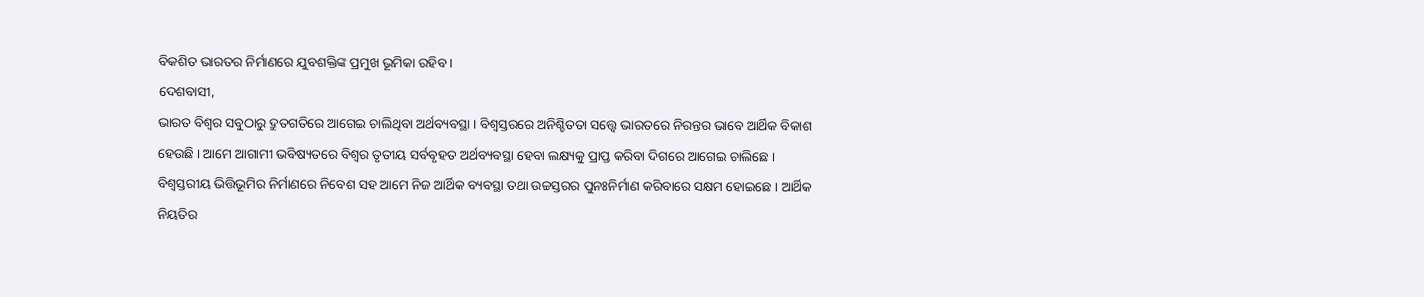ବିକଶିତ ଭାରତର ନିର୍ମାଣରେ ଯୁବଶକ୍ତିଙ୍କ ପ୍ରମୁଖ ଭୂମିକା ରହିବ ।
ଦେଶବାସୀ,
ଭାରତ ବିଶ୍ୱର ସବୁଠାରୁ ଦ୍ରୁତଗତିରେ ଆଗେଇ ଚାଲିଥିବା ଅର୍ଥବ୍ୟବସ୍ଥା । ବିଶ୍ୱସ୍ତରରେ ଅନିଶ୍ଚିତତା ସତ୍ତ୍ୱେ ଭାରତରେ ନିରନ୍ତର ଭାବେ ଆର୍ଥିକ ବିକାଶ ହେଉଛି । ଆମେ ଆଗାମୀ ଭବିଷ୍ୟତରେ ବିଶ୍ୱର ତୃତୀୟ ସର୍ବବୃହତ ଅର୍ଥବ୍ୟବସ୍ଥା ହେବା ଲକ୍ଷ୍ୟକୁ ପ୍ରାପ୍ତ କରିବା ଦିଗରେ ଆଗେଇ ଚାଲିଛେ ।
ବିଶ୍ୱସ୍ତରୀୟ ଭିତ୍ତିଭୂମିର ନିର୍ମାଣରେ ନିବେଶ ସହ ଆମେ ନିଜ ଆର୍ଥିକ ବ୍ୟବସ୍ଥା ତଥା ଉଚ୍ଚସ୍ତରର ପୁନଃନିର୍ମାଣ କରିବାରେ ସକ୍ଷମ ହୋଇଛେ । ଆର୍ଥିକ ନିୟତିର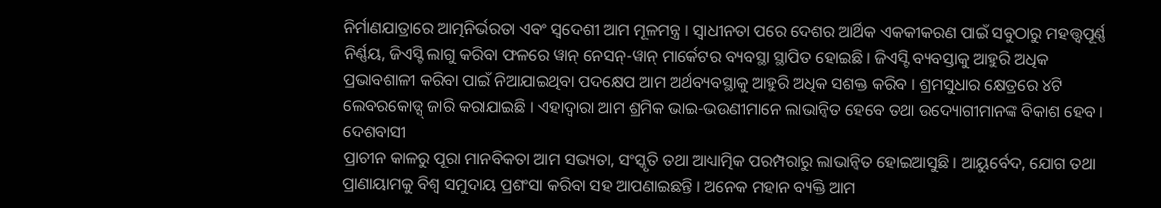ନିର୍ମାଣଯାତ୍ରାରେ ଆତ୍ମନିର୍ଭରତା ଏବଂ ସ୍ୱଦେଶୀ ଆମ ମୂଳମନ୍ତ୍ର । ସ୍ୱାଧୀନତା ପରେ ଦେଶର ଆର୍ଥିକ ଏକକୀକରଣ ପାଇଁ ସବୁଠାରୁ ମହତ୍ତ୍ୱପୂର୍ଣ୍ଣ ନିର୍ଣ୍ଣୟ, ଜିଏସ୍ଟି ଲାଗୁ କରିବା ଫଳରେ ୱାନ୍ ନେସନ୍-ୱାନ୍ ମାର୍କେଟର ବ୍ୟବସ୍ଥା ସ୍ଥାପିତ ହୋଇଛି । ଜିଏସ୍ଟି ବ୍ୟବସ୍ତାକୁ ଆହୁରି ଅଧିକ ପ୍ରଭାବଶାଳୀ କରିବା ପାଇଁ ନିଆଯାଇଥିବା ପଦକ୍ଷେପ ଆମ ଅର୍ଥବ୍ୟବସ୍ଥାକୁ ଆହୁରି ଅଧିକ ସଶକ୍ତ କରିବ । ଶ୍ରମସୁଧାର କ୍ଷେତ୍ରରେ ୪ଟି ଲେବରକୋଡ୍ସ୍ ଜାରି କରାଯାଇଛି । ଏହାଦ୍ୱାରା ଆମ ଶ୍ରମିକ ଭାଇ-ଭଉଣୀମାନେ ଲାଭାନ୍ୱିତ ହେବେ ତଥା ଉଦ୍ୟୋଗୀମାନଙ୍କ ବିକାଶ ହେବ ।
ଦେଶବାସୀ
ପ୍ରାଚୀନ କାଳରୁ ପୂରା ମାନବିକତା ଆମ ସଭ୍ୟତା, ସଂସ୍କୃତି ତଥା ଆଧ୍ୟାତ୍ମିକ ପରମ୍ପରାରୁ ଲାଭାନ୍ୱିତ ହୋଇଆସୁଛି । ଆୟୁର୍ବେଦ, ଯୋଗ ତଥା ପ୍ରାଣାୟାମକୁ ବିଶ୍ୱ ସମୁଦାୟ ପ୍ରଶଂସା କରିବା ସହ ଆପଣାଇଛନ୍ତି । ଅନେକ ମହାନ ବ୍ୟକ୍ତି ଆମ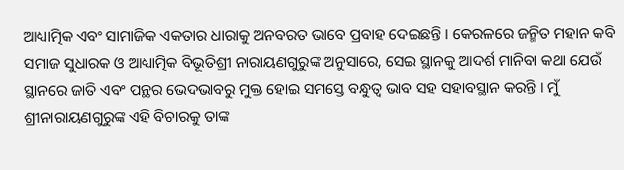ଆଧ୍ୟାତ୍ମିକ ଏବଂ ସାମାଜିକ ଏକତାର ଧାରାକୁ ଅନବରତ ଭାବେ ପ୍ରବାହ ଦେଇଛନ୍ତି । କେରଳରେ ଜନ୍ମିତ ମହାନ କବି ସମାଜ ସୁଧାରକ ଓ ଆଧ୍ୟାତ୍ମିକ ବିଭୂତିଶ୍ରୀ ନାରାୟଣଗୁରୁଙ୍କ ଅନୁସାରେ, ସେଇ ସ୍ଥାନକୁ ଆଦର୍ଶ ମାନିବା କଥା ଯେଉଁ ସ୍ଥାନରେ ଜାତି ଏବଂ ପନ୍ଥର ଭେଦଭାବରୁ ମୁକ୍ତ ହୋଇ ସମସ୍ତେ ବନ୍ଧୁତ୍ୱ ଭାବ ସହ ସହାବସ୍ଥାନ କରନ୍ତି । ମୁଁ ଶ୍ରୀନାରାୟଣଗୁରୁଙ୍କ ଏହି ବିଚାରକୁ ତାଙ୍କ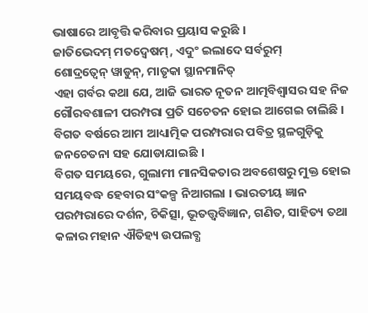ଭାଷାରେ ଆବୃତ୍ତି କରିବାର ପ୍ରୟାସ କରୁଛି ।
ଜାତିଭେଦମ୍ ମତଦ୍ୱେଷମ୍, ଏଦୁଂ ଇଲାଦେ ସର୍ବରୁମ୍
ଶୋଦ୍ରତ୍ୱେନ୍ ୱାଡୁନ୍, ମାତୃକା ସ୍ଥାନମାନିତ୍
ଏହା ଗର୍ବର କଥା ଯେ, ଆଜି ଭାରତ ନୂତନ ଆତ୍ମବିଶ୍ୱାସର ସହ ନିଜ ଗୌରବଶାଳୀ ପରମ୍ପରା ପ୍ରତି ସଚେତନ ହୋଇ ଆଗେଇ ଚାଲିଛି । ବିଗତ ବର୍ଷରେ ଆମ ଆଧ୍ୟାତ୍ମିକ ପରମ୍ପରାର ପବିତ୍ର ସ୍ଥଳଗୁଡ଼ିକୁ ଜନଚେତନା ସହ ଯୋଡାଯାଇଛି ।
ବିଗତ ସମୟରେ, ଗୁଲାମୀ ମାନସିକତାର ଅବଶେଷରୁ ମୁକ୍ତ ହୋଇ ସମୟବଦ୍ଧ ହେବାର ସଂକଳ୍ପ ନିଆଗଲା । ଭାରତୀୟ ଜ୍ଞାନ ପରମ୍ପରାରେ ଦର୍ଶନ, ଚିକିତ୍ସା, ଭୂତତ୍ତ୍ୱବିଜ୍ଞାନ, ଗଣିତ, ସାହିତ୍ୟ ତଥା କଳାର ମହାନ ଐତିହ୍ୟ ଉପଲବ୍ଧ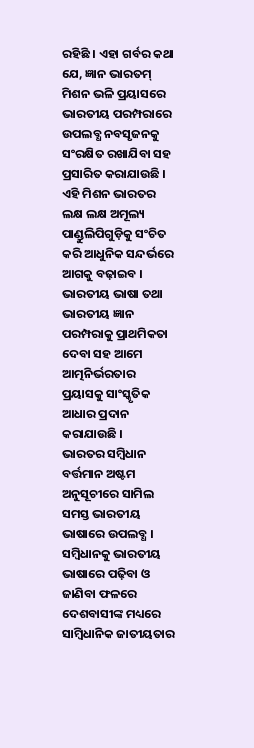ରହିଛି । ଏହା ଗର୍ବର କଥା ଯେ, ଜ୍ଞାନ ଭାରତମ୍ ମିଶନ ଭଳି ପ୍ରୟାସରେ ଭାରତୀୟ ପରମ୍ପରାରେ ଉପଲବ୍ଧ ନବସୃଜନକୁ ସଂରକ୍ଷିତ ରଖାଯିବା ସହ ପ୍ରସାରିତ କରାଯାଉଛି । ଏହି ମିଶନ ଭାରତର ଲକ୍ଷ ଲକ୍ଷ ଅମୂଲ୍ୟ ପାଣ୍ଡୁଲିପିଗୁଡ଼ିକୁ ସଂଚିତ କରି ଆଧୁନିକ ସନ୍ଦର୍ଭରେ ଆଗକୁ ବଢ଼ାଇବ । ଭାରତୀୟ ଭାଷା ତଥା ଭାରତୀୟ ଜ୍ଞାନ ପରମ୍ପରାକୁ ପ୍ରାଥମିକତା ଦେବା ସହ ଆମେ ଆତ୍ମନିର୍ଭରତାର ପ୍ରୟାସକୁ ସାଂସ୍କୃତିକ ଆଧାର ପ୍ରଦାନ କରାଯାଉଛି ।
ଭାରତର ସମ୍ବିଧାନ ବର୍ତ୍ତମାନ ଅଷ୍ଟମ ଅନୁସୂଚୀରେ ସାମିଲ ସମସ୍ତ ଭାରତୀୟ ଭାଷାରେ ଉପଲବ୍ଧ । ସମ୍ବିଧାନକୁ ଭାରତୀୟ ଭାଷାରେ ପଢ଼ିବା ଓ ଜାଣିବା ଫଳରେ ଦେଶବାସୀଙ୍କ ମଧ୍ୟରେ ସାମ୍ବିଧାନିକ ଜାତୀୟତାର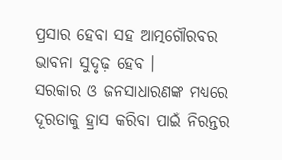ପ୍ରସାର ହେବା ସହ ଆତ୍ମଗୌରବର ଭାବନା ସୁଦୃଢ଼ ହେବ ।
ସରକାର ଓ ଜନସାଧାରଣଙ୍କ ମଧ୍ୟରେ ଦୂରତାକୁ ହ୍ରାସ କରିବା ପାଇଁ ନିରନ୍ତର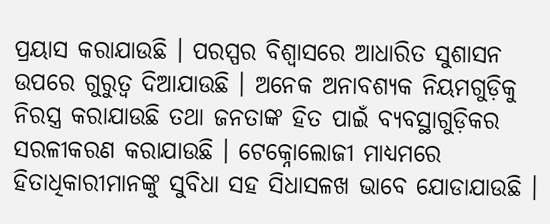ପ୍ରୟାସ କରାଯାଉଛି । ପରସ୍ପର ବିଶ୍ୱାସରେ ଆଧାରିତ ସୁଶାସନ ଉପରେ ଗୁରୁତ୍ୱ ଦିଆଯାଉଛି । ଅନେକ ଅନାବଶ୍ୟକ ନିୟମଗୁଡ଼ିକୁ ନିରସ୍ତ୍ର କରାଯାଉଛି ତଥା ଜନତାଙ୍କ ହିତ ପାଇଁ ବ୍ୟବସ୍ଥାଗୁଡ଼ିକର ସରଳୀକରଣ କରାଯାଉଛି । ଟେକ୍ନୋଲୋଜୀ ମାଧ୍ୟମରେ ହିତାଧିକାରୀମାନଙ୍କୁ ସୁବିଧା ସହ ସିଧାସଳଖ ଭାବେ ଯୋଡାଯାଉଛି ।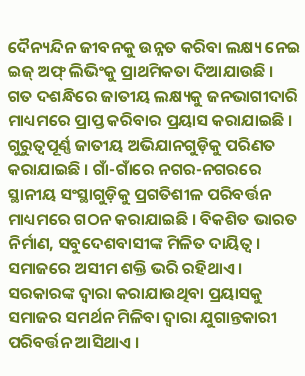ଦୈନ୍ୟନ୍ଦିନ ଜୀବନକୁ ଉନ୍ନତ କରିବା ଲକ୍ଷ୍ୟ ନେଇ ଇଜ୍ ଅଫ୍ ଲିଭିଂକୁ ପ୍ରାଥମିକତା ଦିଆଯାଉଛି ।
ଗତ ଦଶନ୍ଧିରେ ଜାତୀୟ ଲକ୍ଷ୍ୟକୁ ଜନଭାଗୀଦାରି ମାଧ୍ୟମରେ ପ୍ରାପ୍ତ କରିବାର ପ୍ରୟାସ କରାଯାଇଛି । ଗୁରୁତ୍ୱପୂର୍ଣ୍ଣ ଜାତୀୟ ଅଭିଯାନଗୁଡ଼ିକୁ ପରିଣତ କରାଯାଇଛି । ଗାଁ-ଗାଁରେ ନଗର-ନଗରରେ ସ୍ଥାନୀୟ ସଂସ୍ଥାଗୁଡ଼ିକୁ ପ୍ରଗତିଶୀଳ ପରିବର୍ତ୍ତନ ମାଧ୍ୟମରେ ଗଠନ କରାଯାଇଛି । ବିକଶିତ ଭାରତ ନିର୍ମାଣ, ସବୁଦେଶବାସୀଙ୍କ ମିଳିତ ଦାୟିତ୍ୱ । ସମାଜରେ ଅସୀମ ଶକ୍ତି ଭରି ରହିଥାଏ । ସରକାରଙ୍କ ଦ୍ୱାରା କରାଯାଉଥିବା ପ୍ରୟାସକୁ ସମାଜର ସମର୍ଥନ ମିଳିବା ଦ୍ୱାରା ଯୁଗାନ୍ତକାରୀ ପରିବର୍ତ୍ତନ ଆସିଥାଏ ।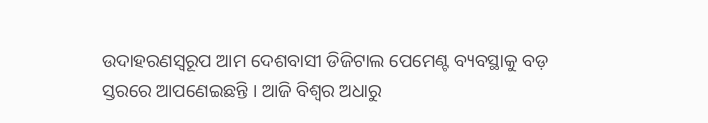ଉଦାହରଣସ୍ୱରୂପ ଆମ ଦେଶବାସୀ ଡିଜିଟାଲ ପେମେଣ୍ଟ ବ୍ୟବସ୍ଥାକୁ ବଡ଼ ସ୍ତରରେ ଆପଣେଇଛନ୍ତି । ଆଜି ବିଶ୍ୱର ଅଧାରୁ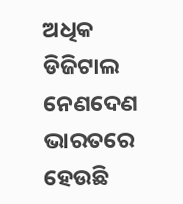ଅଧିକ ଡିଜିଟାଲ ନେଣଦେଣ ଭାରତରେ ହେଉଛି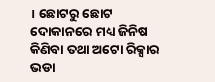। ଛୋଟରୁ ଛୋଟ ଦୋକାନରେ ମଧ୍ୟ ଜିନିଷ କିଣିବା ତଥା ଅଟୋ ରିକ୍ସାର ଭଡା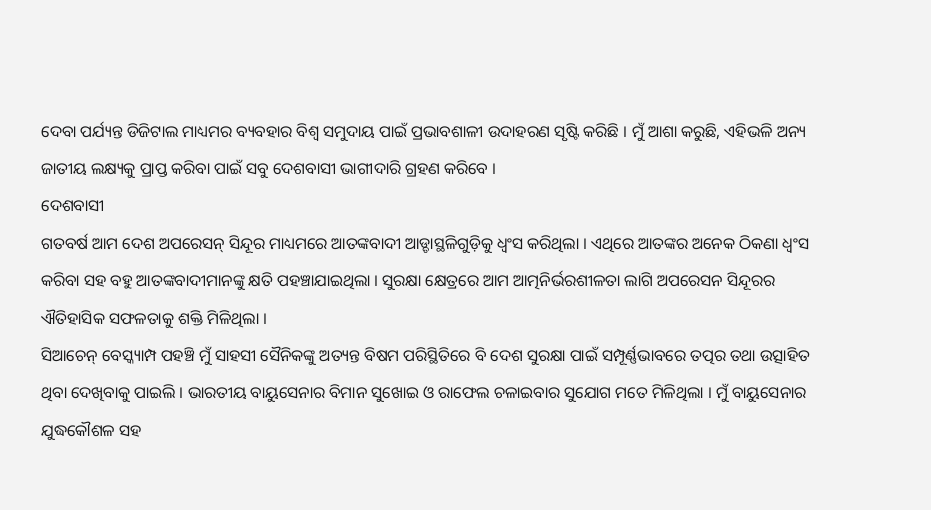ଦେବା ପର୍ଯ୍ୟନ୍ତ ଡିଜିଟାଲ ମାଧ୍ୟମର ବ୍ୟବହାର ବିଶ୍ୱ ସମୁଦାୟ ପାଇଁ ପ୍ରଭାବଶାଳୀ ଉଦାହରଣ ସୃଷ୍ଟି କରିଛି । ମୁଁ ଆଶା କରୁଛି, ଏହିଭଳି ଅନ୍ୟ ଜାତୀୟ ଲକ୍ଷ୍ୟକୁ ପ୍ରାପ୍ତ କରିବା ପାଇଁ ସବୁ ଦେଶବାସୀ ଭାଗୀଦାରି ଗ୍ରହଣ କରିବେ ।
ଦେଶବାସୀ
ଗତବର୍ଷ ଆମ ଦେଶ ଅପରେସନ୍ ସିନ୍ଦୂର ମାଧ୍ୟମରେ ଆତଙ୍କବାଦୀ ଆଡ୍ଡାସ୍ଥଳିଗୁଡ଼ିକୁ ଧ୍ୱଂସ କରିଥିଲା । ଏଥିରେ ଆତଙ୍କର ଅନେକ ଠିକଣା ଧ୍ୱଂସ କରିବା ସହ ବହୁ ଆତଙ୍କବାଦୀମାନଙ୍କୁ କ୍ଷତି ପହଞ୍ଚାଯାଇଥିଲା । ସୁରକ୍ଷା କ୍ଷେତ୍ରରେ ଆମ ଆତ୍ମନିର୍ଭରଶୀଳତା ଲାଗି ଅପରେସନ ସିନ୍ଦୂରର ଐତିହାସିକ ସଫଳତାକୁ ଶକ୍ତି ମିଳିଥିଲା ।
ସିଆଚେନ୍ ବେସ୍କ୍ୟାମ୍ପ ପହଞ୍ଚି ମୁଁ ସାହସୀ ସୈନିକଙ୍କୁ ଅତ୍ୟନ୍ତ ବିଷମ ପରିସ୍ଥିତିରେ ବି ଦେଶ ସୁରକ୍ଷା ପାଇଁ ସମ୍ପୂର୍ଣ୍ଣଭାବରେ ତତ୍ପର ତଥା ଉତ୍ସାହିତ ଥିବା ଦେଖିବାକୁ ପାଇଲି । ଭାରତୀୟ ବାୟୁସେନାର ବିମାନ ସୁଖୋଇ ଓ ରାଫେଲ ଚଳାଇବାର ସୁଯୋଗ ମତେ ମିଳିଥିଲା । ମୁଁ ବାୟୁସେନାର ଯୁଦ୍ଧକୌଶଳ ସହ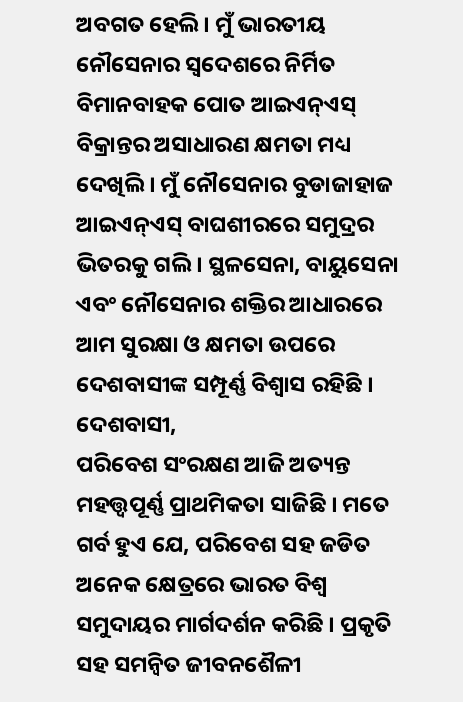ଅବଗତ ହେଲି । ମୁଁ ଭାରତୀୟ ନୌସେନାର ସ୍ୱଦେଶରେ ନିର୍ମିତ ବିମାନବାହକ ପୋତ ଆଇଏନ୍ଏସ୍ ବିକ୍ରାନ୍ତର ଅସାଧାରଣ କ୍ଷମତା ମଧ୍ୟ ଦେଖିଲି । ମୁଁ ନୌସେନାର ବୁଡାଜାହାଜ ଆଇଏନ୍ଏସ୍ ବାଘଶୀରରେ ସମୁଦ୍ରର ଭିତରକୁ ଗଲି । ସ୍ଥଳସେନା, ବାୟୁସେନା ଏବଂ ନୌସେନାର ଶକ୍ତିର ଆଧାରରେ ଆମ ସୁରକ୍ଷା ଓ କ୍ଷମତା ଉପରେ ଦେଶବାସୀଙ୍କ ସମ୍ପୂର୍ଣ୍ଣ ବିଶ୍ୱାସ ରହିଛି ।
ଦେଶବାସୀ,
ପରିବେଶ ସଂରକ୍ଷଣ ଆଜି ଅତ୍ୟନ୍ତ ମହତ୍ତ୍ୱପୂର୍ଣ୍ଣ ପ୍ରାଥମିକତା ସାଜିଛି । ମତେ ଗର୍ବ ହୁଏ ଯେ, ପରିବେଶ ସହ ଜଡିତ ଅନେକ କ୍ଷେତ୍ରରେ ଭାରତ ବିଶ୍ୱ ସମୁଦାୟର ମାର୍ଗଦର୍ଶନ କରିଛି । ପ୍ରକୃତି ସହ ସମନ୍ୱିତ ଜୀବନଶୈଳୀ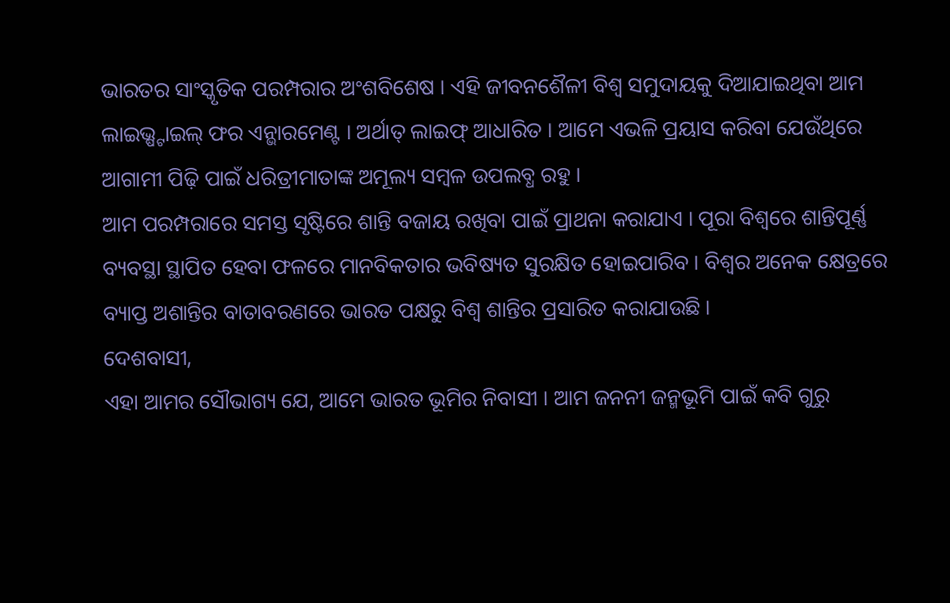ଭାରତର ସାଂସ୍କୃତିକ ପରମ୍ପରାର ଅଂଶବିଶେଷ । ଏହି ଜୀବନଶୈଳୀ ବିଶ୍ୱ ସମୁଦାୟକୁ ଦିଆଯାଇଥିବା ଆମ ଲାଇଭ୍ଷ୍ଟାଇଲ୍ ଫର ଏନ୍ଭାରମେଣ୍ଟ । ଅର୍ଥାତ୍ ଲାଇଫ୍ ଆଧାରିତ । ଆମେ ଏଭଳି ପ୍ରୟାସ କରିବା ଯେଉଁଥିରେ ଆଗାମୀ ପିଢ଼ି ପାଇଁ ଧରିତ୍ରୀମାତାଙ୍କ ଅମୂଲ୍ୟ ସମ୍ବଳ ଉପଲବ୍ଧ ରହୁ ।
ଆମ ପରମ୍ପରାରେ ସମସ୍ତ ସୃଷ୍ଟିରେ ଶାନ୍ତି ବଜାୟ ରଖିବା ପାଇଁ ପ୍ରାଥନା କରାଯାଏ । ପୂରା ବିଶ୍ୱରେ ଶାନ୍ତିପୂର୍ଣ୍ଣ ବ୍ୟବସ୍ଥା ସ୍ଥାପିତ ହେବା ଫଳରେ ମାନବିକତାର ଭବିଷ୍ୟତ ସୁରକ୍ଷିତ ହୋଇପାରିବ । ବିଶ୍ୱର ଅନେକ କ୍ଷେତ୍ରରେ ବ୍ୟାପ୍ତ ଅଶାନ୍ତିର ବାତାବରଣରେ ଭାରତ ପକ୍ଷରୁ ବିଶ୍ୱ ଶାନ୍ତିର ପ୍ରସାରିତ କରାଯାଉଛି ।
ଦେଶବାସୀ,
ଏହା ଆମର ସୌଭାଗ୍ୟ ଯେ, ଆମେ ଭାରତ ଭୂମିର ନିବାସୀ । ଆମ ଜନନୀ ଜନ୍ମଭୂମି ପାଇଁ କବି ଗୁରୁ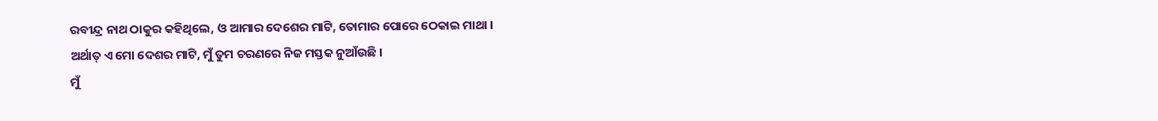ରବୀନ୍ଦ୍ର ନାଥ ଠାକୁର କହିଥିଲେ, ଓ ଆମାର ଦେଶେର ମାଟି, ତୋମାର ପୋରେ ଠେକାଇ ମାଥା ।
ଅର୍ଥାତ୍ ଏ ମୋ ଦେଶର ମାଟି, ମୁଁ ତୁମ ଚରଣରେ ନିଜ ମସ୍ତକ ନୁଆଁଉଛି ।
ମୁଁ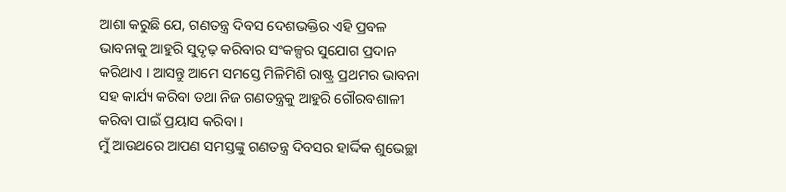ଆଶା କରୁଛି ଯେ, ଗଣତନ୍ତ୍ର ଦିବସ ଦେଶଭକ୍ତିର ଏହି ପ୍ରବଳ ଭାବନାକୁ ଆହୁରି ସୁଦୃଢ଼ କରିବାର ସଂକଳ୍ପର ସୁଯୋଗ ପ୍ରଦାନ କରିଥାଏ । ଆସନ୍ତୁ ଆମେ ସମସ୍ତେ ମିଳିମିଶି ରାଷ୍ଟ୍ର ପ୍ରଥମର ଭାବନା ସହ କାର୍ଯ୍ୟ କରିବା ତଥା ନିଜ ଗଣତନ୍ତ୍ରକୁ ଆହୁରି ଗୌରବଶାଳୀ କରିବା ପାଇଁ ପ୍ରୟାସ କରିବା ।
ମୁଁ ଆଉଥରେ ଆପଣ ସମସ୍ତଙ୍କୁ ଗଣତନ୍ତ୍ର ଦିବସର ହାର୍ଦ୍ଦିକ ଶୁଭେଚ୍ଛା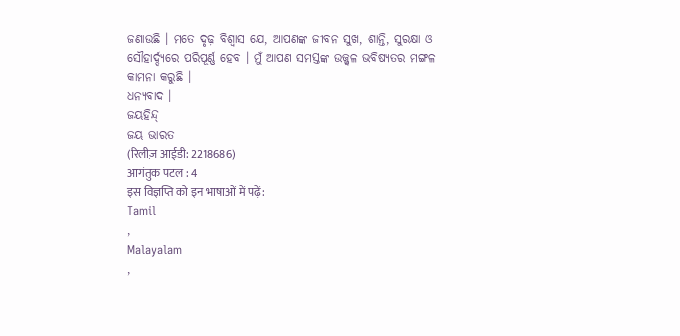ଜଣାଉଛି । ମତେ ଦୃଢ଼ ବିଶ୍ୱାସ ଯେ, ଆପଣଙ୍କ ଜୀବନ ସୁଖ, ଶାନ୍ତି, ସୁରକ୍ଷା ଓ ସୌହାର୍ଦ୍ଦ୍ୟରେ ପରିପୂର୍ଣ୍ଣ ହେବ । ମୁଁ ଆପଣ ସମସ୍ତଙ୍କ ଉଜ୍ଜ୍ୱଳ ଭବିଷ୍ୟତର ମଙ୍ଗଳ କାମନା କରୁଛି ।
ଧନ୍ୟବାଦ ।
ଜୟହିନ୍ଦ୍
ଜୟ ଭାରତ
(रिलीज़ आईडी: 2218686)
आगंतुक पटल : 4
इस विज्ञप्ति को इन भाषाओं में पढ़ें:
Tamil
,
Malayalam
,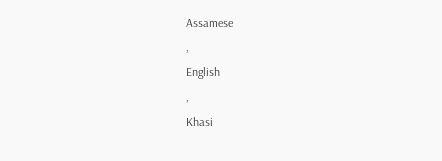Assamese
,
English
,
Khasi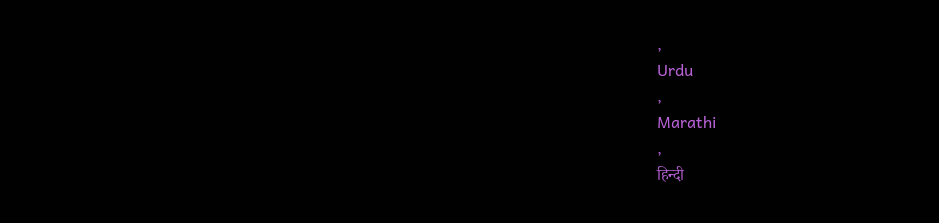,
Urdu
,
Marathi
,
हिन्दी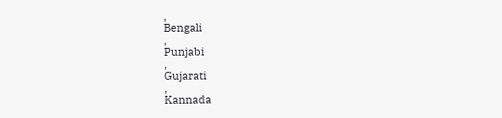,
Bengali
,
Punjabi
,
Gujarati
,
Kannada